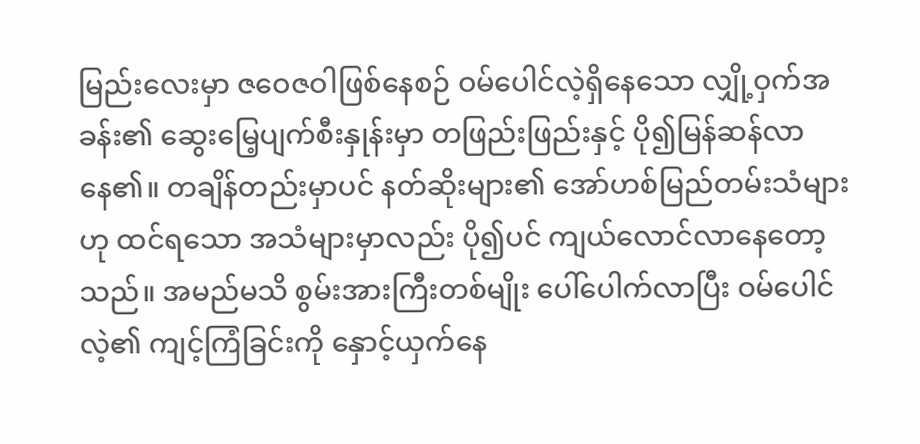မြည်းလေးမှာ ဇဝေဇဝါဖြစ်နေစဉ် ဝမ်ပေါင်လဲ့ရှိနေသော လျှို့ဝှက်အခန်း၏ ဆွေးမြေ့ပျက်စီးနှုန်းမှာ တဖြည်းဖြည်းနှင့် ပို၍မြန်ဆန်လာနေ၏။ တချိန်တည်းမှာပင် နတ်ဆိုးများ၏ အော်ဟစ်မြည်တမ်းသံများဟု ထင်ရသော အသံများမှာလည်း ပို၍ပင် ကျယ်လောင်လာနေတော့သည်။ အမည်မသိ စွမ်းအားကြီးတစ်မျိုး ပေါ်ပေါက်လာပြီး ဝမ်ပေါင်လဲ့၏ ကျင့်ကြံခြင်းကို နှောင့်ယှက်နေ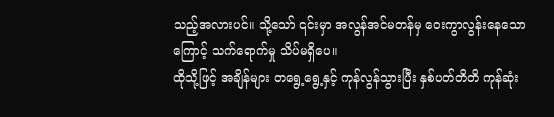သည့်အလားပင်။ သို့သော် ၎င်းမှာ အလွန်အင်မတန်မှ ဝေးကွာလွန်းနေသောကြောင့် သက်ရောက်မှု သိပ်မရှိပေ။
ထိုသို့ဖြင့် အချိန်များ တရွေ့ရွေ့နှင့် ကုန်လွန်သွားပြီး နှစ်ပတ်တိတိ ကုန်ဆုံး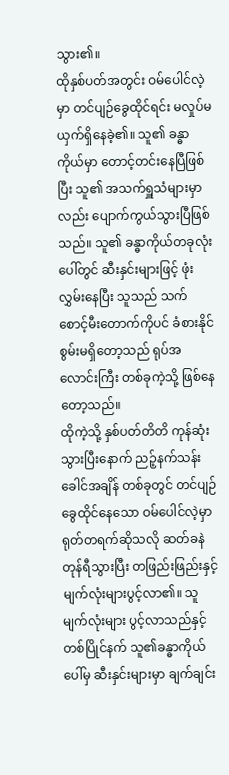သွား၏။
ထိုနှစ်ပတ်အတွင်း ဝမ်ပေါင်လဲ့မှာ တင်ပျဉ်ခွေထိုင်ရင်း မလှုပ်မယှက်ရှိနေခဲ့၏။ သူ၏ ခန္ဓာကိုယ်မှာ တောင့်တင်းနေပြီဖြစ်ပြီး သူ၏ အသက်ရှူသံများမှာလည်း ပျောက်ကွယ်သွားပြီဖြစ်သည်။ သူ၏ ခန္ဓာကိုယ်တခုလုံးပေါ်တွင် ဆီးနှင်းများဖြင့် ဖုံးလွှမ်းနေပြီး သူသည် သက်စောင့်မီးတောက်ကိုပင် ခံစားနိုင်စွမ်းမရှိတော့သည် ရုပ်အလောင်းကြီး တစ်ခုကဲ့သို့ ဖြစ်နေတော့သည်။
ထိုကဲ့သို့ နှစ်ပတ်တိတိ ကုန်ဆုံးသွားပြီးနောက် ညဉ့်နက်သန်းခေါင်အချိန် တစ်ခုတွင် တင်ပျဉ်ခွေထိုင်နေသော ဝမ်ပေါင်လဲ့မှာ ရုတ်တရက်ဆိုသလို ဆတ်ခနဲ တုန်ရီသွားပြီး တဖြည်းဖြည်းနှင့် မျက်လုံးများပွင့်လာ၏။ သူ မျက်လုံးများ ပွင့်လာသည်နှင့် တစ်ပြိုင်နက် သူ၏ခန္ဓာကိုယ်ပေါ်မှ ဆီးနှင်းများမှာ ချက်ချင်း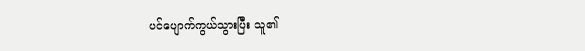ပင်ပျောက်ကွယ်သွားပြီး သူ၏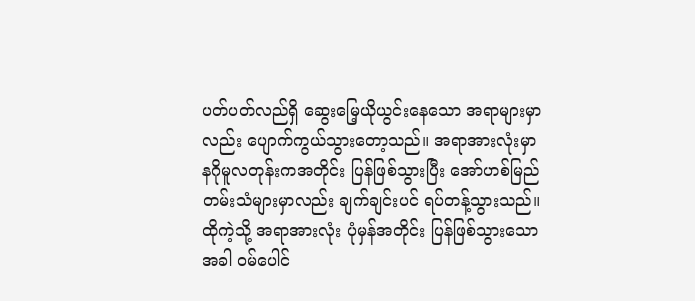ပတ်ပတ်လည်ရှိ ဆွေးမြေ့ယိုယွင်းနေသော အရာများမှာလည်း ပျောက်ကွယ်သွားတော့သည်။ အရာအားလုံးမှာ နဂိုမူလတုန်းကအတိုင်း ပြန်ဖြစ်သွားပြီး အော်ဟစ်မြည်တမ်းသံများမှာလည်း ချက်ချင်းပင် ရပ်တန့်သွားသည်။
ထိုကဲ့သို့ အရာအားလုံး ပုံမှန်အတိုင်း ပြန်ဖြစ်သွားသောအခါ ဝမ်ပေါင်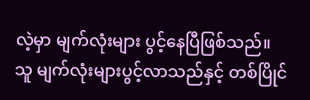လဲ့မှာ မျက်လုံးများ ပွင့်နေပြီဖြစ်သည်။
သူ မျက်လုံးများပွင့်လာသည်နှင့် တစ်ပြိုင်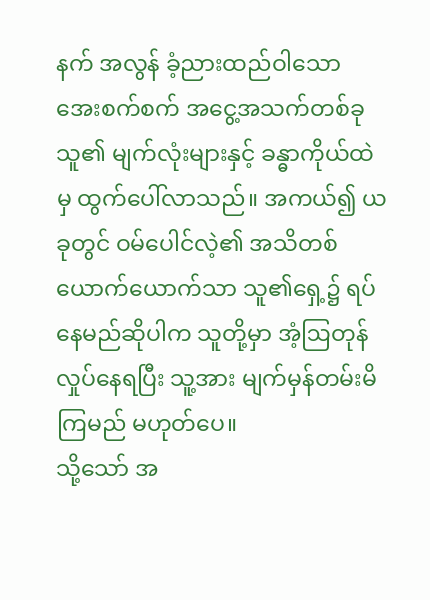နက် အလွန် ခံ့ညားထည်ဝါသော အေးစက်စက် အငွေ့အသက်တစ်ခု သူ၏ မျက်လုံးများနှင့် ခန္ဓာကိုယ်ထဲမှ ထွက်ပေါ်လာသည်။ အကယ်၍ ယခုတွင် ဝမ်ပေါင်လဲ့၏ အသိတစ်ယောက်ယောက်သာ သူ၏ရှေ့၌ ရပ်နေမည်ဆိုပါက သူတို့မှာ အံ့ဩတုန်လှုပ်နေရပြီး သူ့အား မျက်မှန်တမ်းမိကြမည် မဟုတ်ပေ။
သို့သော် အ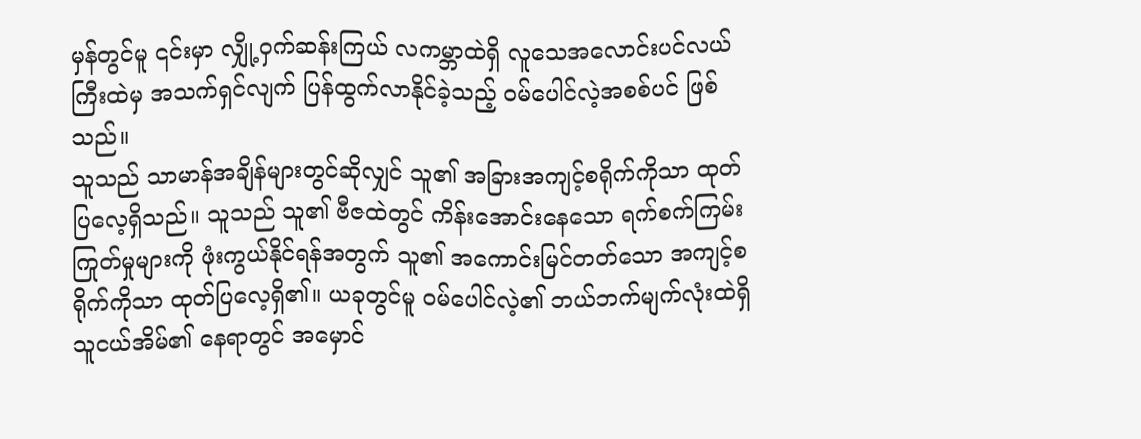မှန်တွင်မူ ၎င်းမှာ လျှို့ဝှက်ဆန်းကြယ် လကမ္ဘာထဲရှိ လူသေအလောင်းပင်လယ်ကြီးထဲမှ အသက်ရှင်လျက် ပြန်ထွက်လာနိုင်ခဲ့သည့် ဝမ်ပေါင်လဲ့အစစ်ပင် ဖြစ်သည်။
သူသည် သာမာန်အချိန်များတွင်ဆိုလျှင် သူ၏ အခြားအကျင့်စရိုက်ကိုသာ ထုတ်ပြလေ့ရှိသည်။ သူသည် သူ၏ ဗီဇထဲတွင် ကိန်းအောင်းနေသော ရက်စက်ကြမ်းကြုတ်မှုများကို ဖုံးကွယ်နိုင်ရန်အတွက် သူ၏ အကောင်းမြင်တတ်သော အကျင့်စရိုက်ကိုသာ ထုတ်ပြလေ့ရှိ၏။ ယခုတွင်မူ ဝမ်ပေါင်လဲ့၏ ဘယ်ဘက်မျက်လုံးထဲရှိ သူငယ်အိမ်၏ နေရာတွင် အမှောင်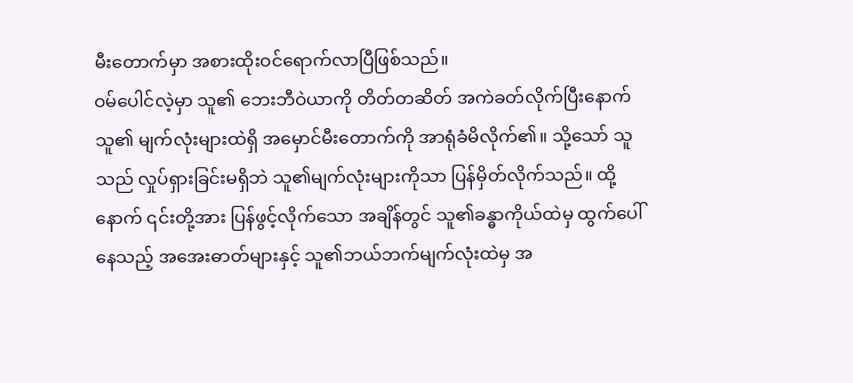မီးတောက်မှာ အစားထိုးဝင်ရောက်လာပြီဖြစ်သည်။
ဝမ်ပေါင်လဲ့မှာ သူ၏ ဘေးဘီဝဲယာကို တိတ်တဆိတ် အကဲခတ်လိုက်ပြီးနောက် သူ၏ မျက်လုံးများထဲရှိ အမှောင်မီးတောက်ကို အာရုံခံမိလိုက်၏။ သို့သော် သူသည် လှုပ်ရှားခြင်းမရှိဘဲ သူ၏မျက်လုံးများကိုသာ ပြန်မှိတ်လိုက်သည်။ ထို့နောက် ၎င်းတို့အား ပြန်ဖွင့်လိုက်သော အချိန်တွင် သူ၏ခန္ဓာကိုယ်ထဲမှ ထွက်ပေါ်နေသည့် အအေးဓာတ်များနှင့် သူ၏ဘယ်ဘက်မျက်လုံးထဲမှ အ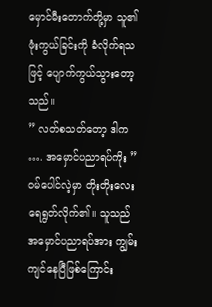မှောင်မီးတောက်တို့မှာ သူ၏ ဖုံးကွယ်ခြင်းကို ခံလိုက်ရသဖြင့် ပျောက်ကွယ်သွားတော့သည်။
” လတ်စသတ်တော့ ဒါက …. အမှောင်ပညာရပ်ကိုး ”
ဝမ်ပေါင်လဲ့မှာ တိုးတိုးလေးရေရွတ်လိုက်၏။ သူသည် အမှောင်ပညာရပ်အား ကျွမ်းကျင်နေပြီဖြစ်ကြောင်း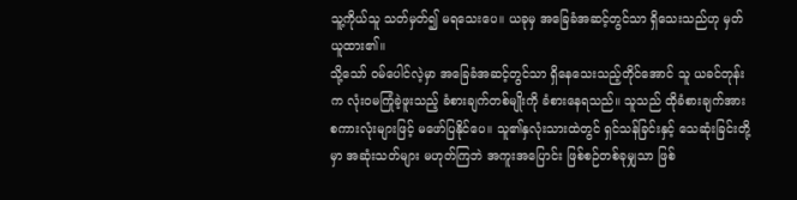သူ့ကိုယ်သူ သတ်မှတ်၍ မရသေးပေ။ ယခုမှ အခြေခံအဆင့်တွင်သာ ရှိသေးသည်ဟု မှတ်ယူထား၏။
သို့သော် ဝမ်ပေါင်လဲ့မှာ အခြေခံအဆင့်တွင်သာ ရှိနေသေးသည့်တိုင်အောင် သူ ယခင်တုန်းက လုံးဝမကြုံခဲ့ဖူးသည့် ခံစားချက်တစ်မျိုးကို ခံစားနေရသည်။ သူသည် ထိုခံစားချက်အား စကားလုံးများဖြင့် မဖော်ပြနိုင်ပေ။ သူ၏နှလုံးသားထဲတွင် ရှင်သန်ခြင်းနှင့် သေဆုံးခြင်းတို့မှာ အဆုံးသတ်များ မဟုတ်ကြဘဲ အကူးအပြောင်း ဖြစ်စဉ်တစ်ခုမျှသာ ဖြစ်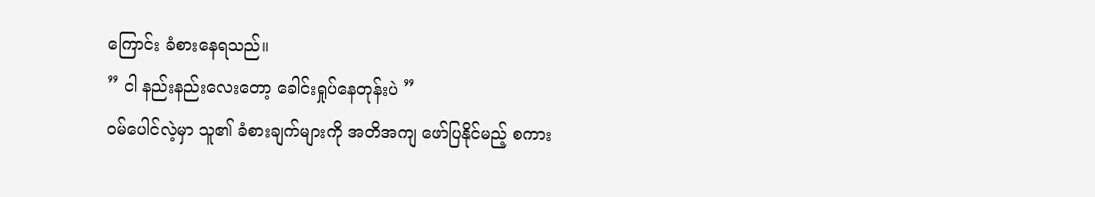ကြောင်း ခံစားနေရသည်။
” ငါ နည်းနည်းလေးတော့ ခေါင်းရှုပ်နေတုန်းပဲ ”
ဝမ်ပေါင်လဲ့မှာ သူ၏ ခံစားချက်များကို အတိအကျ ဖော်ပြနိုင်မည့် စကား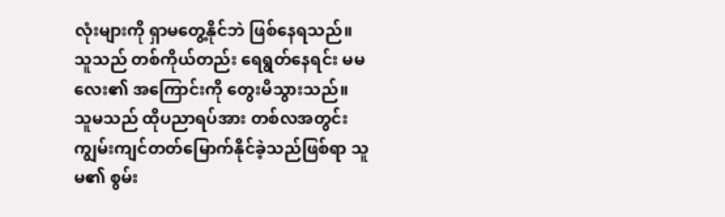လုံးများကို ရှာမတွေ့နိုင်ဘဲ ဖြစ်နေရသည်။ သူသည် တစ်ကိုယ်တည်း ရေရွတ်နေရင်း မမလေး၏ အကြောင်းကို တွေးမိသွားသည်။ သူမသည် ထိုပညာရပ်အား တစ်လအတွင်း ကျွမ်းကျင်တတ်မြောက်နိုင်ခဲ့သည်ဖြစ်ရာ သူမ၏ စွမ်း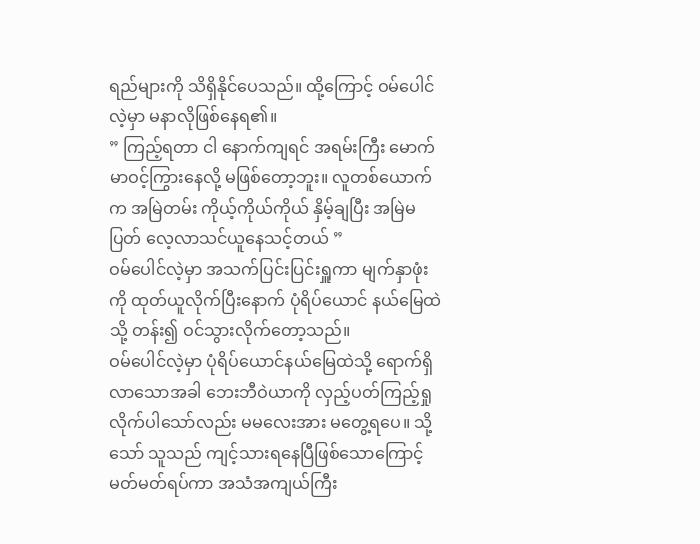ရည်များကို သိရှိနိုင်ပေသည်။ ထို့ကြောင့် ဝမ်ပေါင်လဲ့မှာ မနာလိုဖြစ်နေရ၏။
” ကြည့်ရတာ ငါ နောက်ကျရင် အရမ်းကြီး မောက်မာဝင့်ကြွားနေလို့ မဖြစ်တော့ဘူး။ လူတစ်ယောက်က အမြဲတမ်း ကိုယ့်ကိုယ်ကိုယ် နှိမ့်ချပြီး အမြဲမပြတ် လေ့လာသင်ယူနေသင့်တယ် ”
ဝမ်ပေါင်လဲ့မှာ အသက်ပြင်းပြင်းရှူကာ မျက်နှာဖုံးကို ထုတ်ယူလိုက်ပြီးနောက် ပုံရိပ်ယောင် နယ်မြေထဲသို့ တန်း၍ ဝင်သွားလိုက်တော့သည်။
ဝမ်ပေါင်လဲ့မှာ ပုံရိပ်ယောင်နယ်မြေထဲသို့ ရောက်ရှိလာသောအခါ ဘေးဘီဝဲယာကို လှည့်ပတ်ကြည့်ရှုလိုက်ပါသော်လည်း မမလေးအား မတွေ့ရပေ။ သို့သော် သူသည် ကျင့်သားရနေပြီဖြစ်သောကြောင့် မတ်မတ်ရပ်ကာ အသံအကျယ်ကြီး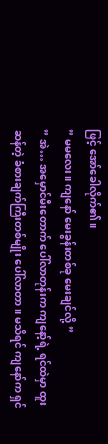ဖြင့် အော်ခေါလိုက်၏။
” မမလေး။ ကျနော် မေးခွန်းတစ်ခု မေးချင်လို့ ”
” အဲ… အမှောင်မီးတောက် ပေါ်လာတုန်းက ကျနော့်ရဲ့ ရင်ထဲမှာ ထူးဆန်တဲ့ ခံစားချက်ကြီးတစ်မျိုး ပေါ်လာတာ။ မသိရင် ကျနော်က ရှင်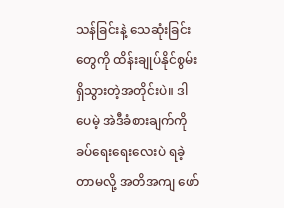သန်ခြင်းနဲ့ သေဆုံးခြင်းတွေကို ထိန်းချုပ်နိုင်စွမ်းရှိသွားတဲ့အတိုင်းပဲ။ ဒါပေမဲ့ အဲဒီခံစားချက်ကို ခပ်ရေးရေးလေးပဲ ရခဲ့တာမလို့ အတိအကျ ဖော်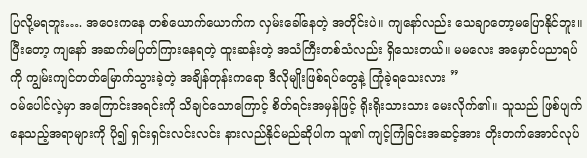ပြလို့မရဘူး…. အဝေးကနေ တစ်ယောက်ယောက်က လှမ်းခေါ်နေတဲ့ အတိုင်းပဲ။ ကျနော်လည်း သေချာတော့မပြောနိုင်ဘူး။ ပြီးတော့ ကျနော် အဆက်မပြတ်ကြားနေရတဲ့ ထူးဆန်းတဲ့ အသံကြီးတစ်သံလည်း ရှိသေးတယ်။ မမလေး အမှောင်ပညာရပ်ကို ကျွမ်းကျင်တတ်မြောက်သွားခဲ့တဲ့ အချိန်တုန်းကရော ဒီလိုမျိုးဖြစ်ရပ်တွေနဲ့ ကြုံခဲ့ရသေးလား ”
ဝမ်ပေါင်လဲ့မှာ အကြောင်းအရင်းကို သိချင်သောကြောင့် စိတ်ရင်းအမှန်ဖြင့် ရိုးရိုးသားသား မေးလိုက်၏။ သူသည် ဖြစ်ပျက်နေသည့်အရာများကို ပို၍ ရှင်းရှင်းလင်းလင်း နားလည်နိုင်မည်ဆိုပါက သူ၏ ကျင့်ကြံခြင်းအဆင့်အား တိုးတက်အောင်လုပ်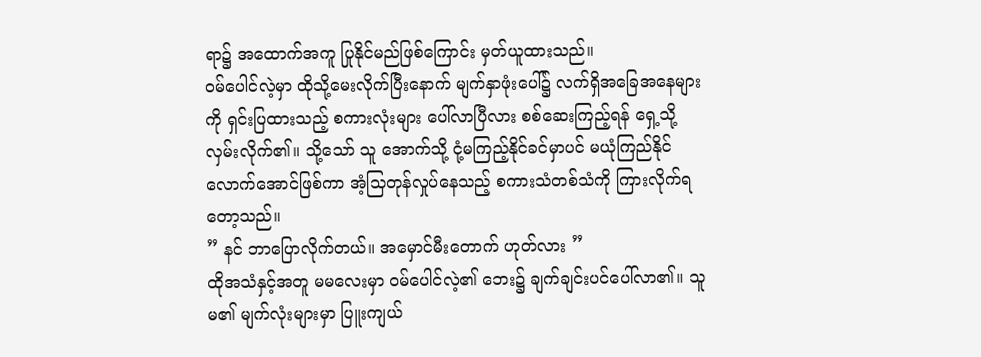ရာ၌ အထောက်အကူ ပြုနိုင်မည်ဖြစ်ကြောင်း မှတ်ယူထားသည်။
ဝမ်ပေါင်လဲ့မှာ ထိုသို့မေးလိုက်ပြီးနောက် မျက်နှာဖုံးပေါ်၌ လက်ရှိအခြေအနေများကို ရှင်းပြထားသည့် စကားလုံးများ ပေါ်လာပြီလား စစ်ဆေးကြည့်ရန် ရှေ့သို့လှမ်းလိုက်၏။ သို့သော် သူ အောက်သို့ ငုံ့မကြည့်နိုင်ခင်မှာပင် မယုံကြည်နိုင်လောက်အောင်ဖြစ်ကာ အံ့သြတုန်လှုပ်နေသည့် စကားသံတစ်သံကို ကြားလိုက်ရတော့သည်။
” နင် ဘာပြောလိုက်တယ်။ အမှောင်မီးတောက် ဟုတ်လား ”
ထိုအသံနှင့်အတူ မမလေးမှာ ဝမ်ပေါင်လဲ့၏ ဘေး၌ ချက်ချင်းပင်ပေါ်လာ၏။ သူမ၏ မျက်လုံးများမှာ ပြူးကျယ်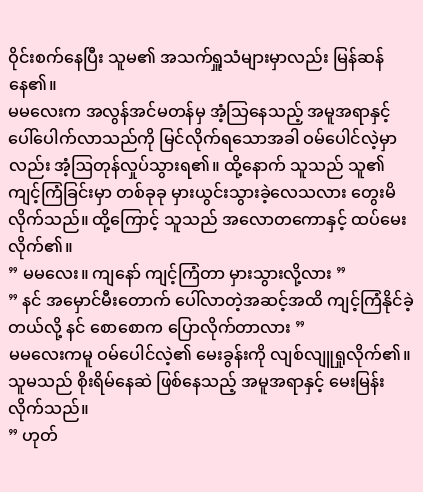ဝိုင်းစက်နေပြီး သူမ၏ အသက်ရှူသံများမှာလည်း မြန်ဆန်နေ၏။
မမလေးက အလွန်အင်မတန်မှ အံ့သြနေသည့် အမူအရာနှင့် ပေါ်ပေါက်လာသည်ကို မြင်လိုက်ရသောအခါ ဝမ်ပေါင်လဲ့မှာလည်း အံ့ဩတုန်လှုပ်သွားရ၏။ ထို့နောက် သူသည် သူ၏ကျင့်ကြံခြင်းမှာ တစ်ခုခု မှားယွင်းသွားခဲ့လေသလား တွေးမိလိုက်သည်။ ထို့ကြောင့် သူသည် အလောတကောနှင့် ထပ်မေးလိုက်၏။
” မမလေး။ ကျနော် ကျင့်ကြံတာ မှားသွားလို့လား ”
” နင် အမှောင်မီးတောက် ပေါ်လာတဲ့အဆင့်အထိ ကျင့်ကြံနိုင်ခဲ့တယ်လို့ နင် စောစောက ပြောလိုက်တာလား ”
မမလေးကမူ ဝမ်ပေါင်လဲ့၏ မေးခွန်းကို လျစ်လျူရှုလိုက်၏။ သူမသည် စိုးရိမ်နေဆဲ ဖြစ်နေသည့် အမူအရာနှင့် မေးမြန်းလိုက်သည်။
” ဟုတ်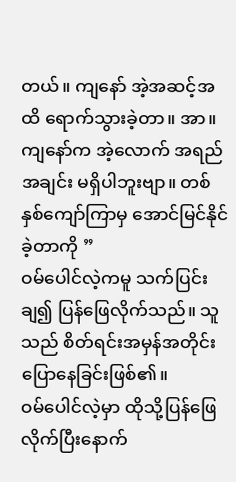တယ်။ ကျနော် အဲ့အဆင့်အထိ ရောက်သွားခဲ့တာ။ အာ။ ကျနော်က အဲ့လောက် အရည်အချင်း မရှိပါဘူးဗျာ။ တစ်နှစ်ကျော်ကြာမှ အောင်မြင်နိုင်ခဲ့တာကို ”
ဝမ်ပေါင်လဲ့ကမူ သက်ပြင်းချ၍ ပြန်ဖြေလိုက်သည်။ သူသည် စိတ်ရင်းအမှန်အတိုင်း ပြောနေခြင်းဖြစ်၏။
ဝမ်ပေါင်လဲ့မှာ ထိုသို့ပြန်ဖြေလိုက်ပြီးနောက်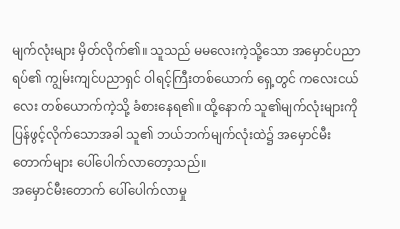မျက်လုံးများ မှိတ်လိုက်၏။ သူသည် မမလေးကဲ့သို့သော အမှောင်ပညာရပ်၏ ကျွမ်းကျင်ပညာရှင် ဝါရင့်ကြီးတစ်ယောက် ရှေ့တွင် ကလေးငယ်လေး တစ်ယောက်ကဲ့သို့ ခံစားနေရ၏။ ထို့နောက် သူ၏မျက်လုံးများကို ပြန်ဖွင့်လိုက်သောအခါ သူ၏ ဘယ်ဘက်မျက်လုံးထဲ၌ အမှောင်မီးတောက်များ ပေါ်ပေါက်လာတော့သည်။
အမှောင်မီးတောက် ပေါ်ပေါက်လာမှု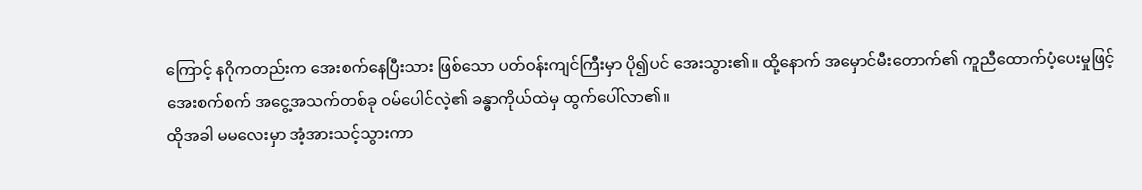ကြောင့် နဂိုကတည်းက အေးစက်နေပြီးသား ဖြစ်သော ပတ်ဝန်းကျင်ကြီးမှာ ပို၍ပင် အေးသွား၏။ ထို့နောက် အမှောင်မီးတောက်၏ ကူညီထောက်ပံ့ပေးမှုဖြင့် အေးစက်စက် အငွေ့အသက်တစ်ခု ဝမ်ပေါင်လဲ့၏ ခန္ဓာကိုယ်ထဲမှ ထွက်ပေါ်လာ၏။
ထိုအခါ မမလေးမှာ အံ့အားသင့်သွားကာ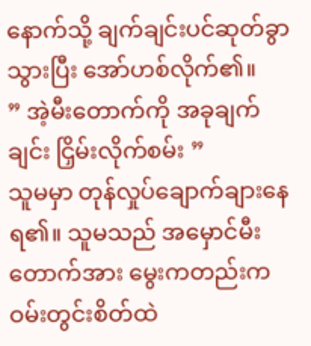နောက်သို့ ချက်ချင်းပင်ဆုတ်ခွာသွားပြီး အော်ဟစ်လိုက်၏။
” အဲ့မီးတောက်ကို အခုချက်ချင်း ငြှိမ်းလိုက်စမ်း ”
သူမမှာ တုန်လှုပ်ချောက်ချားနေရ၏။ သူမသည် အမှောင်မီးတောက်အား မွေးကတည်းက ဝမ်းတွင်းစိတ်ထဲ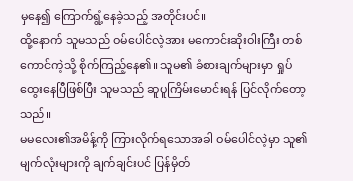မှနေ၍ ကြောက်ရွံ့နေခဲ့သည့် အတိုင်းပင်။
ထို့နောက် သူမသည် ဝမ်ပေါင်လဲ့အား မကောင်းဆိုးဝါးကြီး တစ်ကောင်ကဲ့သို့ စိုက်ကြည့်နေ၏။ သူမ၏ ခံစားချက်များမှာ ရှုပ်ထွေးနေပြီဖြစ်ပြီး သူမသည် ဆူပူကြိမ်းမောင်းရန် ပြင်လိုက်တော့သည်။
မမလေး၏အမိန့်ကို ကြားလိုက်ရသောအခါ ဝမ်ပေါင်လဲ့မှာ သူ၏ မျက်လုံးများကို ချက်ချင်းပင် ပြန်မှိတ်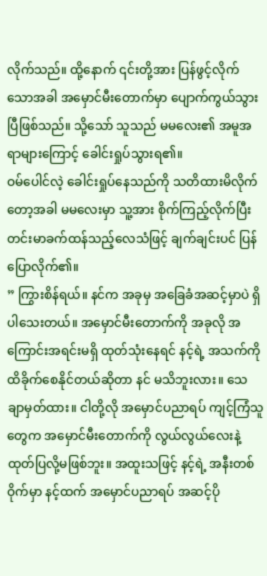လိုက်သည်။ ထို့နောက် ၎င်းတို့အား ပြန်ဖွင့်လိုက်သောအခါ အမှောင်မီးတောက်မှာ ပျောက်ကွယ်သွားပြီဖြစ်သည်။ သို့သော် သူသည် မမလေး၏ အမူအရာများကြောင့် ခေါင်းရှုပ်သွားရ၏။
ဝမ်ပေါင်လဲ့ ခေါင်းရှုပ်နေသည်ကို သတိထားမိလိုက်တော့အခါ မမလေးမှာ သူ့အား စိုက်ကြည့်လိုက်ပြီး တင်းမာခက်ထန်သည့်လေသံဖြင့် ချက်ချင်းပင် ပြန်ပြောလိုက်၏။
” ကြွားစိန်ရယ်။ နင်က အခုမှ အခြေခံအဆင့်မှာပဲ ရှိပါသေးတယ်။ အမှောင်မီးတောက်ကို အခုလို အကြောင်းအရင်းမရှိ ထုတ်သုံးနေရင် နင့်ရဲ့ အသက်ကို ထိခိုက်စေနိုင်တယ်ဆိုတာ နင် မသိဘူးလား။ သေချာမှတ်ထား။ ငါတို့လို အမှောင်ပညာရပ် ကျင့်ကြံသူတွေက အမှောင်မီးတောက်ကို လွယ်လွယ်လေးနဲ့ ထုတ်ပြလို့မဖြစ်ဘူး။ အထူးသဖြင့် နင့်ရဲ့ အနီးတစ်ဝိုက်မှာ နင့်ထက် အမှောင်ပညာရပ် အဆင့်ပို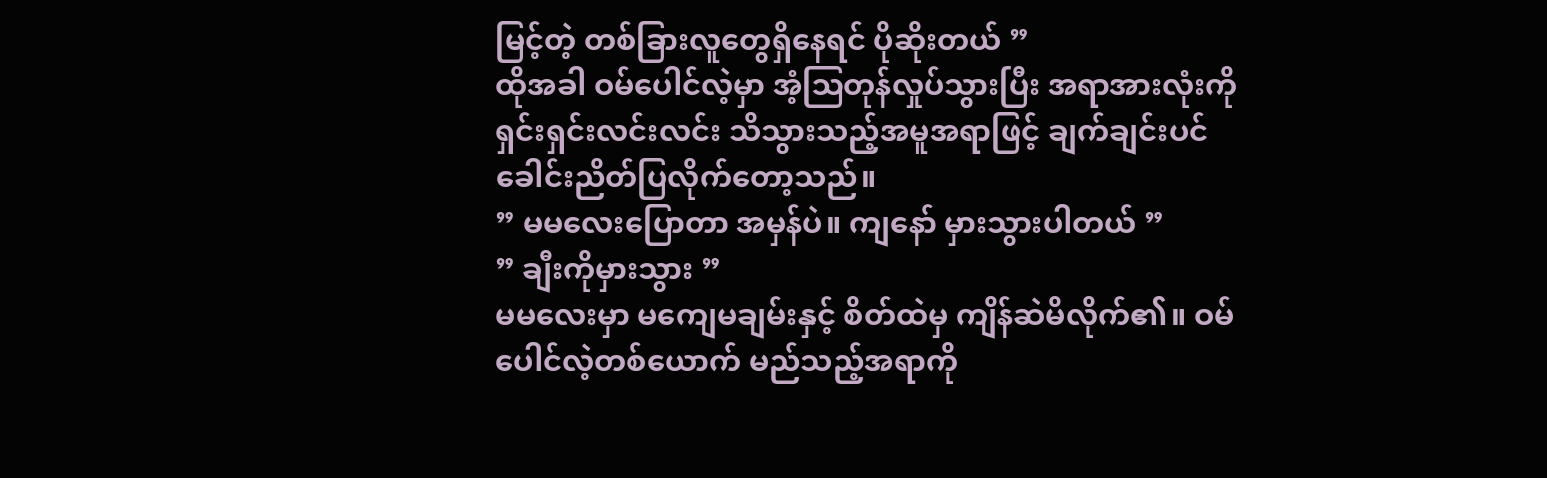မြင့်တဲ့ တစ်ခြားလူတွေရှိနေရင် ပိုဆိုးတယ် ”
ထိုအခါ ဝမ်ပေါင်လဲ့မှာ အံ့ဩတုန်လှုပ်သွားပြီး အရာအားလုံးကို ရှင်းရှင်းလင်းလင်း သိသွားသည့်အမူအရာဖြင့် ချက်ချင်းပင် ခေါင်းညိတ်ပြလိုက်တော့သည်။
” မမလေးပြောတာ အမှန်ပဲ။ ကျနော် မှားသွားပါတယ် ”
” ချီးကိုမှားသွား ”
မမလေးမှာ မကျေမချမ်းနှင့် စိတ်ထဲမှ ကျိန်ဆဲမိလိုက်၏။ ဝမ်ပေါင်လဲ့တစ်ယောက် မည်သည့်အရာကို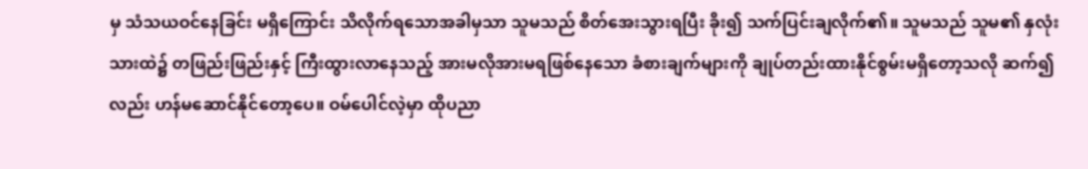မှ သံသယဝင်နေခြင်း မရှိကြောင်း သိလိုက်ရသောအခါမှသာ သူမသည် စိတ်အေးသွားရပြီး ခိုး၍ သက်ပြင်းချလိုက်၏။ သူမသည် သူမ၏ နှလုံးသားထဲ၌ တဖြည်းဖြည်းနှင့် ကြီးထွားလာနေသည့် အားမလိုအားမရဖြစ်နေသော ခံစားချက်များကို ချုပ်တည်းထားနိုင်စွမ်းမရှိတော့သလို ဆက်၍လည်း ဟန်မဆောင်နိုင်တော့ပေ။ ဝမ်ပေါင်လဲ့မှာ ထိုပညာ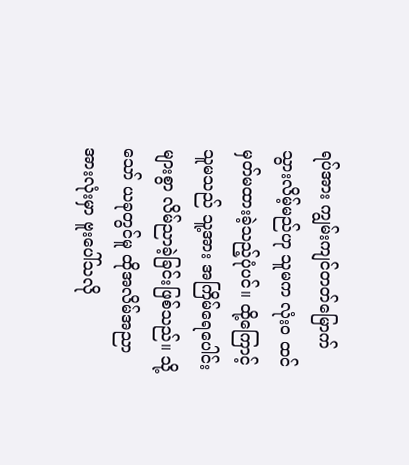ရပ်အား ကျွမ်းကျင်တတ်မြောက်သွားလိမ့်မည်ဟု သူမက လုံးဝ ထင်မှတ်မထားခဲ့သည့်ပုံပင်။ ထို့ကြောင့် သူမသည် သူ့အား အကြိမ်ရေပေါင်းများစွာ လိမ်ညာခဲ့ခြင်းဖြစ်သည်။ သို့သော် ယခုတွင်မူ ထိုအလိမ်အညာအားလုံးမှာ ဗူးပေါ်သလို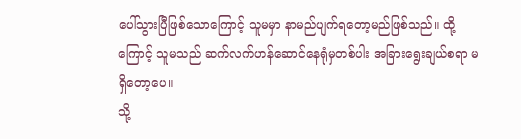ပေါ်သွားပြီဖြစ်သောကြောင့် သူမမှာ နာမည်ပျက်ရတော့မည်ဖြစ်သည်။ ထို့ကြောင့် သူမသည် ဆက်လက်ဟန်ဆောင်နေရုံမှတစ်ပါး အခြားရွေးချယ်စရာ မရှိတော့ပေ။
သို့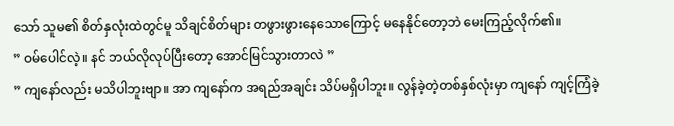သော် သူမ၏ စိတ်နှလုံးထဲတွင်မူ သိချင်စိတ်များ တဖွားဖွားနေသောကြောင့် မနေနိုင်တော့ဘဲ မေးကြည့်လိုက်၏။
” ဝမ်ပေါင်လဲ့။ နင် ဘယ်လိုလုပ်ပြီးတော့ အောင်မြင်သွားတာလဲ ”
” ကျနော်လည်း မသိပါဘူးဗျာ။ အာ ကျနော်က အရည်အချင်း သိပ်မရှိပါဘူး။ လွန်ခဲ့တဲ့တစ်နှစ်လုံးမှာ ကျနော် ကျင့်ကြံခဲ့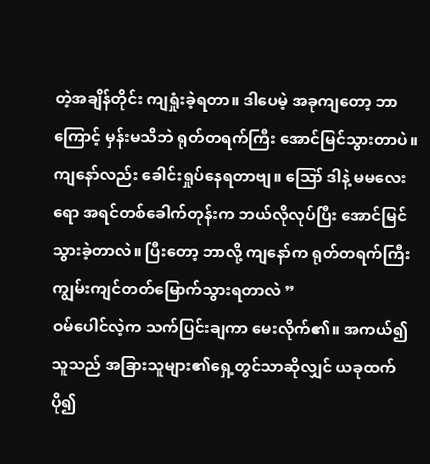တဲ့အချိန်တိုင်း ကျရှုံးခဲ့ရတာ။ ဒါပေမဲ့ အခုကျတော့ ဘာကြောင့် မှန်းမသိဘဲ ရုတ်တရက်ကြီး အောင်မြင်သွားတာပဲ။ ကျနော်လည်း ခေါင်းရှုပ်နေရတာဗျ။ ဪ ဒါနဲ့ မမလေးရော အရင်တစ်ခေါက်တုန်းက ဘယ်လိုလုပ်ပြီး အောင်မြင်သွားခဲ့တာလဲ။ ပြီးတော့ ဘာလို့ ကျနော်က ရုတ်တရက်ကြီး ကျွမ်းကျင်တတ်မြောက်သွားရတာလဲ ”
ဝမ်ပေါင်လဲ့က သက်ပြင်းချကာ မေးလိုက်၏။ အကယ်၍ သူသည် အခြားသူများ၏ရှေ့တွင်သာဆိုလျှင် ယခုထက်ပို၍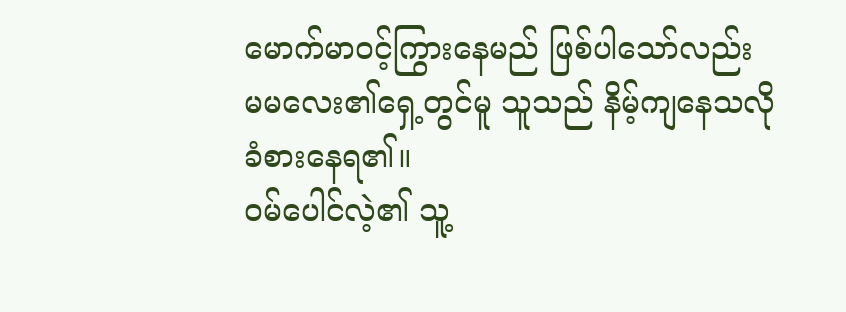မောက်မာဝင့်ကြွားနေမည် ဖြစ်ပါသော်လည်း မမလေး၏ရှေ့တွင်မူ သူသည် နိမ့်ကျနေသလို ခံစားနေရ၏။
ဝမ်ပေါင်လဲ့၏ သူ့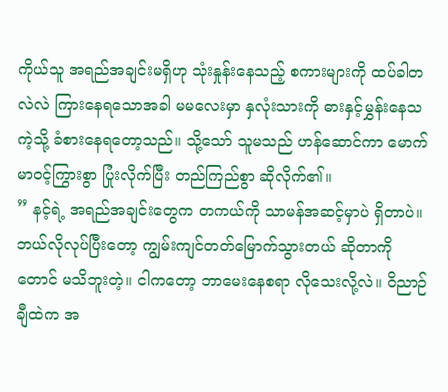ကိုယ်သူ အရည်အချင်းမရှိဟု သုံးနှုန်းနေသည့် စကားများကို ထပ်ခါတလဲလဲ ကြားနေရသောအခါ မမလေးမှာ နှလုံးသားကို ဓားနှင့်မွှန်းနေသကဲ့သို့ ခံစားနေရတော့သည်။ သို့သော် သူမသည် ဟန်ဆောင်ကာ မောက်မာဝင့်ကြွားစွာ ပြုံးလိုက်ပြီး တည်ကြည်စွာ ဆိုလိုက်၏။
” နင့်ရဲ့ အရည်အချင်းတွေက တကယ်ကို သာမန်အဆင့်မှာပဲ ရှိတာပဲ။ ဘယ်လိုလုပ်ပြီးတော့ ကျွမ်းကျင်တတ်မြောက်သွားတယ် ဆိုတာကိုတောင် မသိဘူးတဲ့။ ငါကတော့ ဘာမေးနေစရာ လိုသေးလို့လဲ။ ဝိညာဉ်ချီထဲက အ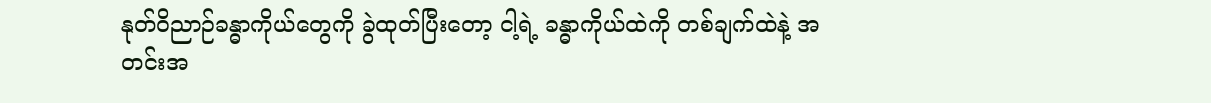နုတ်ဝိညာဉ်ခန္ဓာကိုယ်တွေကို ခွဲထုတ်ပြီးတော့ ငါ့ရဲ့ ခန္ဓာကိုယ်ထဲကို တစ်ချက်ထဲနဲ့ အတင်းအ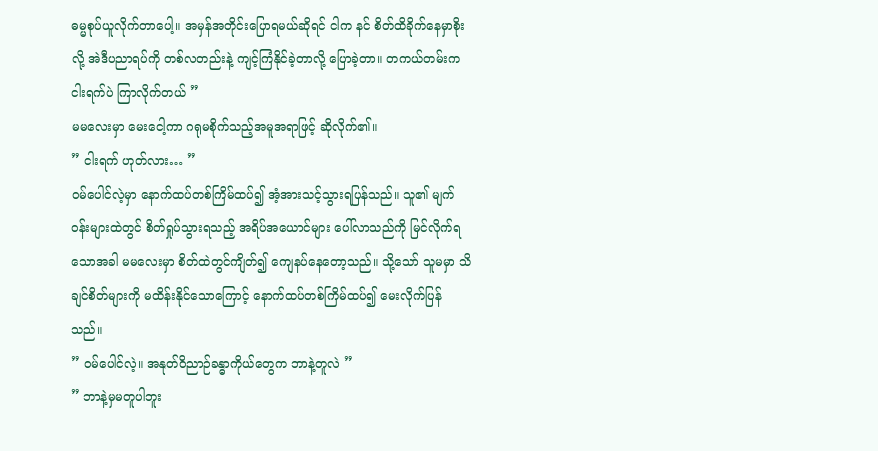ဓမ္မစုပ်ယူလိုက်တာပေါ့။ အမှန်အတိုင်းပြောရမယ်ဆိုရင် ငါက နင် စိတ်ထိခိုက်နေမှာစိုးလို့ အဲဒီပညာရပ်ကို တစ်လတည်းနဲ့ ကျင့်ကြံနိုင်ခဲ့တာလို့ ပြောခဲ့တာ။ တကယ်တမ်းက ငါးရက်ပဲ ကြာလိုက်တယ် ”
မမလေးမှာ မေးငေါ့ကာ ဂရုမစိုက်သည့်အမူအရာဖြင့် ဆိုလိုက်၏။
” ငါးရက် ဟုတ်လား… ”
ဝမ်ပေါင်လဲ့မှာ နောက်ထပ်တစ်ကြိမ်ထပ်၍ အံ့အားသင့်သွားရပြန်သည်။ သူ၏ မျက်ဝန်းများထဲတွင် စိတ်ရှုပ်သွားရသည့် အရိပ်အယောင်များ ပေါ်လာသည်ကို မြင်လိုက်ရသောအခါ မမလေးမှာ စိတ်ထဲတွင်ကျိတ်၍ ကျေနပ်နေတော့သည်။ သို့သော် သူမမှာ သိချင်စိတ်များကို မထိန်းနိုင်သောကြောင့် နောက်ထပ်တစ်ကြိမ်ထပ်၍ မေးလိုက်ပြန်သည်။
” ဝမ်ပေါင်လဲ့။ အနုတ်ဝိညာဉ်ခန္ဓာကိုယ်တွေက ဘာနဲ့တူလဲ ”
” ဘာနဲ့မှမတူပါဘူး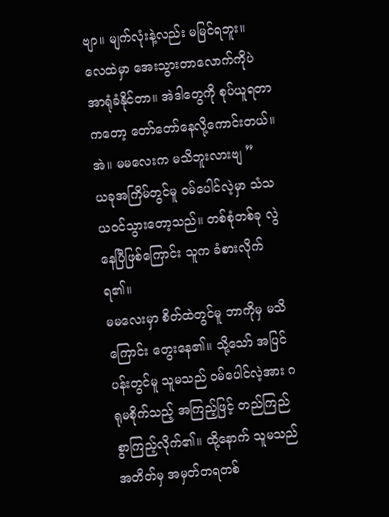ဗျာ။ မျက်လုံးနဲ့လည်း မမြင်ရဘူး။ လေထဲမှာ အေးသွားတာလောက်ကိုပဲ အာရုံခံနိုင်တာ။ အဲဒါတွေကို စုပ်ယူရတာကတော့ တော်တော်နေလို့ကောင်းတယ်။ အဲ။ မမလေးက မသိဘူးလားဗျ ”
ယခုအကြိမ်တွင်မူ ဝမ်ပေါင်လဲ့မှာ သံသယဝင်သွားတော့သည်။ တစ်စုံတစ်ခု လွဲနေပြီဖြစ်ကြောင်း သူက ခံစားလိုက်ရ၏။
မမလေးမှာ စိတ်ထဲတွင်မူ ဘာကိုမှ မသိကြောင်း တွေးနေ၏။ သို့သော် အပြင်ပန်းတွင်မူ သူမသည် ဝမ်ပေါင်လဲ့အား ဂရုမစိုက်သည့် အကြည့်ဖြင့် တည်ကြည်စွာကြည့်လိုက်၏။ ထို့နောက် သူမသည် အတိတ်မှ အမှတ်တရတစ်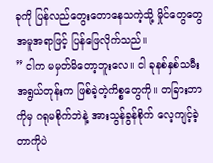ခုကို ပြန်လည်တွေးတောနေသကဲ့သို့ မှိုင်တွေတွေ အမူအရာဖြင့် ပြန်ဖြေလိုက်သည်။
” ငါက မမှတ်မိတော့ဘူးလေ။ ငါ ခုနစ်နှစ်သမီးအရွယ်တုန်းက ဖြစ်ခဲ့တဲ့ကိစ္စတွေကို။ တခြားဘာကိုမှ ဂရုမစိုက်ဘဲနဲ့ အားသွန်ခွန်စိုက် လေ့ကျင့်ခဲ့တာကိုပဲ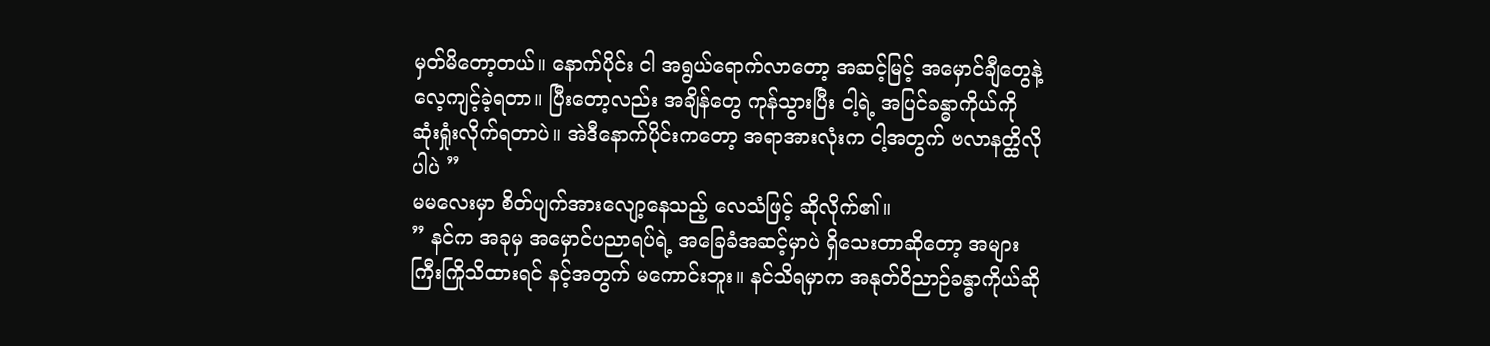မှတ်မိတော့တယ်။ နောက်ပိုင်း ငါ အရွယ်ရောက်လာတော့ အဆင့်မြင့် အမှောင်ချီတွေနဲ့ လေ့ကျင့်ခဲ့ရတာ။ ပြီးတော့လည်း အချိန်တွေ ကုန်သွားပြီး ငါ့ရဲ့ အပြင်ခန္ဓာကိုယ်ကို ဆုံးရှုံးလိုက်ရတာပဲ။ အဲဒီနောက်ပိုင်းကတော့ အရာအားလုံးက ငါ့အတွက် ဗလာနတ္ထိလိုပါပဲ ”
မမလေးမှာ စိတ်ပျက်အားလျော့နေသည့် လေသံဖြင့် ဆိုလိုက်၏။
” နင်က အခုမှ အမှောင်ပညာရပ်ရဲ့ အခြေခံအဆင့်မှာပဲ ရှိသေးတာဆိုတော့ အများကြီးကြိုသိထားရင် နင့်အတွက် မကောင်းဘူး။ နင်သိရမှာက အနုတ်ဝိညာဉ်ခန္ဓာကိုယ်ဆို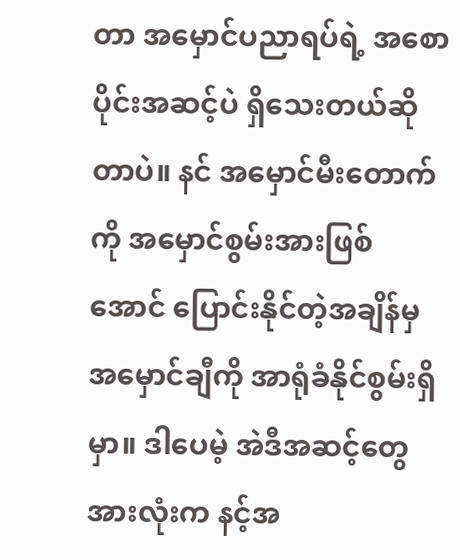တာ အမှောင်ပညာရပ်ရဲ့ အစောပိုင်းအဆင့်ပဲ ရှိသေးတယ်ဆိုတာပဲ။ နင် အမှောင်မီးတောက်ကို အမှောင်စွမ်းအားဖြစ်အောင် ပြောင်းနိုင်တဲ့အချိန်မှ အမှောင်ချီကို အာရုံခံနိုင်စွမ်းရှိမှာ။ ဒါပေမဲ့ အဲဒီအဆင့်တွေအားလုံးက နင့်အ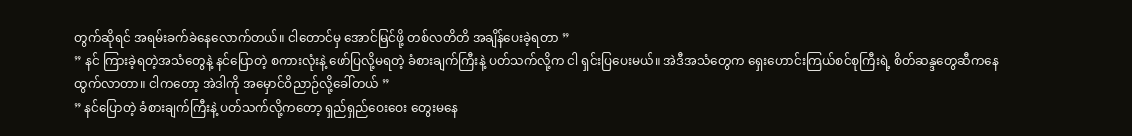တွက်ဆိုရင် အရမ်းခက်ခဲနေလောက်တယ်။ ငါတောင်မှ အောင်မြင်ဖို့ တစ်လတိတိ အချိန်ပေးခဲ့ရတာ ”
” နင် ကြားခဲ့ရတဲ့အသံတွေနဲ့ နင်ပြောတဲ့ စကားလုံးနဲ့ ဖော်ပြလို့မရတဲ့ ခံစားချက်ကြီးနဲ့ ပတ်သက်လို့က ငါ ရှင်းပြပေးမယ်။ အဲဒီအသံတွေက ရှေးဟောင်းကြယ်စင်စုကြီးရဲ့ စိတ်ဆန္ဒတွေဆီကနေ ထွက်လာတာ။ ငါကတော့ အဲဒါကို အမှောင်ဝိညာဉ်လို့ခေါ်တယ် ”
” နင်ပြောတဲ့ ခံစားချက်ကြီးနဲ့ ပတ်သက်လို့ကတော့ ရှည်ရှည်ဝေးဝေး တွေးမနေ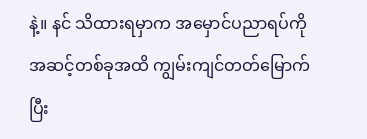နဲ့။ နင် သိထားရမှာက အမှောင်ပညာရပ်ကို အဆင့်တစ်ခုအထိ ကျွမ်းကျင်တတ်မြောက်ပြီး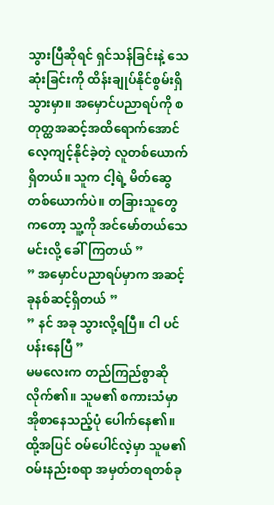သွားပြီဆိုရင် ရှင်သန်ခြင်းနဲ့ သေဆုံးခြင်းကို ထိန်းချုပ်နိုင်စွမ်းရှိသွားမှာ။ အမှောင်ပညာရပ်ကို စတုတ္ထအဆင့်အထိရောက်အောင် လေ့ကျင့်နိုင်ခဲ့တဲ့ လူတစ်ယောက်ရှိတယ်။ သူက ငါ့ရဲ့ မိတ်ဆွေတစ်ယောက်ပဲ။ တခြားသူတွေကတော့ သူ့ကို အင်မော်တယ်သေမင်းလို့ ခေါ်ကြတယ် ”
” အမှောင်ပညာရပ်မှာက အဆင့် ခုနစ်ဆင့်ရှိတယ် ”
” နင် အခု သွားလို့ရပြီ။ ငါ ပင်ပန်းနေပြီ ”
မမလေးက တည်ကြည်စွာဆိုလိုက်၏။ သူမ၏ စကားသံမှာ အိုစာနေသည့်ပုံ ပေါက်နေ၏။ ထို့အပြင် ဝမ်ပေါင်လဲ့မှာ သူမ၏ ဝမ်းနည်းစရာ အမှတ်တရတစ်ခု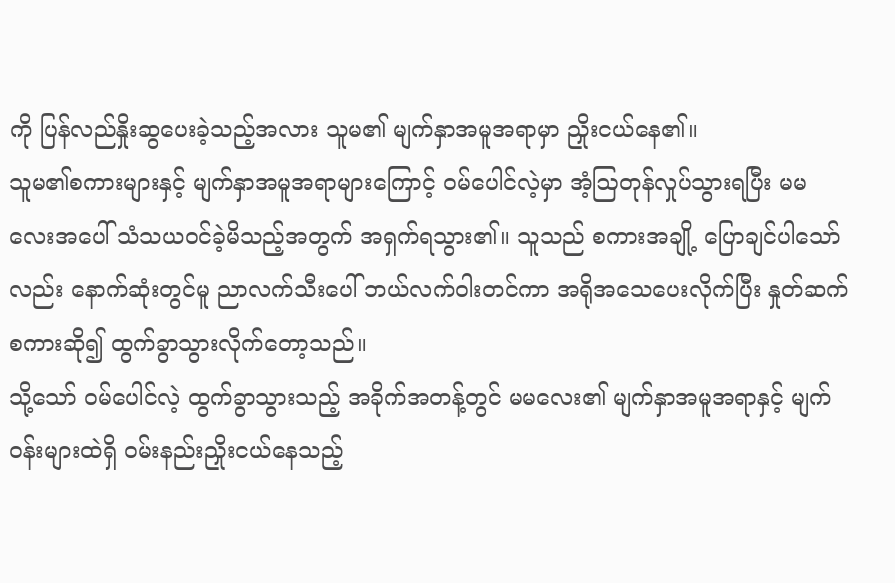ကို ပြန်လည်နှိုးဆွပေးခဲ့သည့်အလား သူမ၏ မျက်နှာအမူအရာမှာ ညှိုးငယ်နေ၏။
သူမ၏စကားများနှင့် မျက်နှာအမူအရာများကြောင့် ဝမ်ပေါင်လဲ့မှာ အံ့ဩတုန်လှုပ်သွားရပြီး မမလေးအပေါ် သံသယဝင်ခဲ့မိသည့်အတွက် အရှက်ရသွား၏။ သူသည် စကားအချို့ ပြောချင်ပါသော်လည်း နောက်ဆုံးတွင်မူ ညာလက်သီးပေါ် ဘယ်လက်ဝါးတင်ကာ အရိုအသေပေးလိုက်ပြီး နှုတ်ဆက်စကားဆို၍ ထွက်ခွာသွားလိုက်တော့သည်။
သို့သော် ဝမ်ပေါင်လဲ့ ထွက်ခွာသွားသည့် အခိုက်အတန့်တွင် မမလေး၏ မျက်နှာအမူအရာနှင့် မျက်ဝန်းများထဲရှိ ဝမ်းနည်းညှိုးငယ်နေသည့်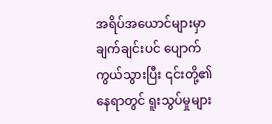အရိပ်အယောင်များမှာ ချက်ချင်းပင် ပျောက်ကွယ်သွားပြီး ၎င်းတို့၏နေရာတွင် ရူးသွပ်မှုများ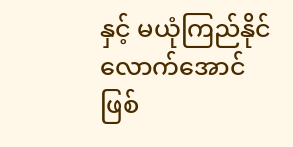နှင့် မယုံကြည်နိုင်လောက်အောင် ဖြစ်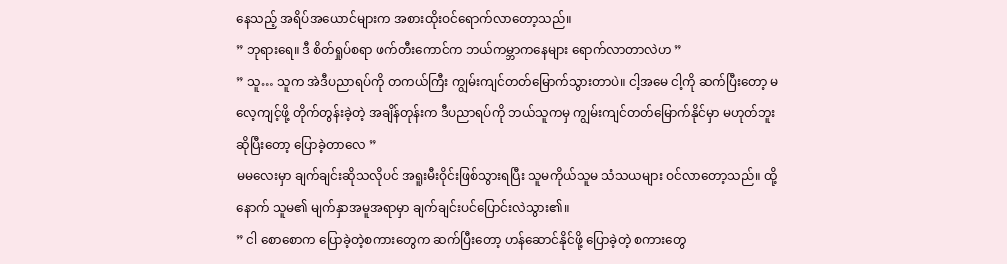နေသည့် အရိပ်အယောင်များက အစားထိုးဝင်ရောက်လာတော့သည်။
” ဘုရားရေ။ ဒီ စိတ်ရှုပ်စရာ ဖက်တီးကောင်က ဘယ်ကမ္ဘာကနေများ ရောက်လာတာလဲဟ ”
” သူ… သူက အဲဒီပညာရပ်ကို တကယ်ကြီး ကျွမ်းကျင်တတ်မြောက်သွားတာပဲ။ ငါ့အမေ ငါ့ကို ဆက်ပြီးတော့ မလေ့ကျင့်ဖို့ တိုက်တွန်းခဲ့တဲ့ အချိန်တုန်းက ဒီပညာရပ်ကို ဘယ်သူကမှ ကျွမ်းကျင်တတ်မြောက်နိုင်မှာ မဟုတ်ဘူးဆိုပြီးတော့ ပြောခဲ့တာလေ ”
မမလေးမှာ ချက်ချင်းဆိုသလိုပင် အရူးမီးဝိုင်းဖြစ်သွားရပြီး သူမကိုယ်သူမ သံသယများ ဝင်လာတော့သည်။ ထို့နောက် သူမ၏ မျက်နှာအမူအရာမှာ ချက်ချင်းပင်ပြောင်းလဲသွား၏။
” ငါ စောစောက ပြောခဲ့တဲ့စကားတွေက ဆက်ပြီးတော့ ဟန်ဆောင်နိုင်ဖို့ ပြောခဲ့တဲ့ စကားတွေ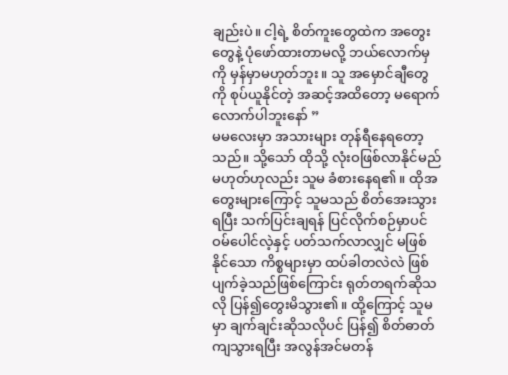ချည်းပဲ။ ငါ့ရဲ့ စိတ်ကူးတွေထဲက အတွေးတွေနဲ့ ပုံဖော်ထားတာမလို့ ဘယ်လောက်မှကို မှန်မှာမဟုတ်ဘူး။ သူ အမှောင်ချီတွေကို စုပ်ယူနိုင်တဲ့ အဆင့်အထိတော့ မရောက်လောက်ပါဘူးနော် ”
မမလေးမှာ အသားများ တုန်ရီနေရတော့သည်။ သို့သော် ထိုသို့ လုံးဝဖြစ်လာနိုင်မည် မဟုတ်ဟုလည်း သူမ ခံစားနေရ၏။ ထိုအတွေးများကြောင့် သူမသည် စိတ်အေးသွားရပြီး သက်ပြင်းချရန် ပြင်လိုက်စဉ်မှာပင် ဝမ်ပေါင်လဲ့နှင့် ပတ်သက်လာလျှင် မဖြစ်နိုင်သော ကိစ္စများမှာ ထပ်ခါတလဲလဲ ဖြစ်ပျက်ခဲ့သည်ဖြစ်ကြောင်း ရုတ်တရက်ဆိုသလို ပြန်၍တွေးမိသွား၏။ ထို့ကြောင့် သူမမှာ ချက်ချင်းဆိုသလိုပင် ပြန်၍ စိတ်ဓာတ်ကျသွားရပြီး အလွန်အင်မတန်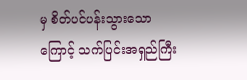မှ စိတ်ပင်ပန်းသွားသောကြောင့် သက်ပြင်းအရှည်ကြီး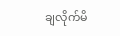ချလိုက်မိ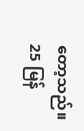တော့သည်။
25 မြန်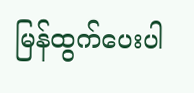မြန်ထွက်ပေးပါ